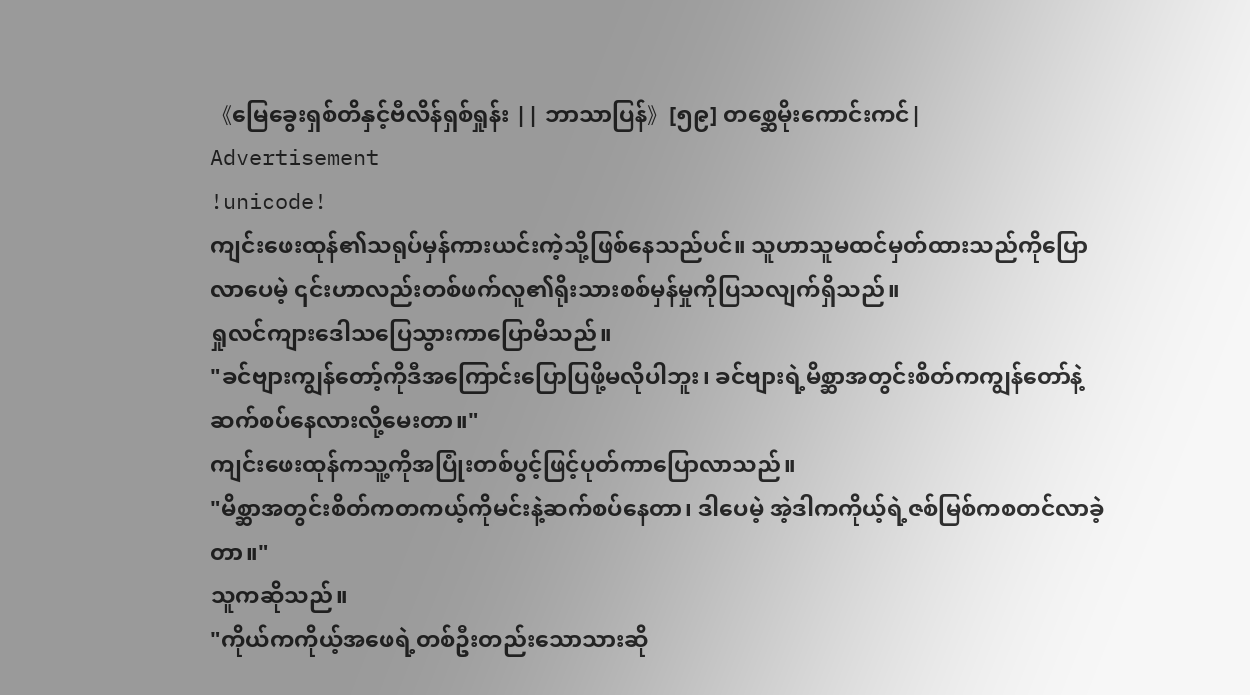《မြေခွေးရှစ်တိနှင့်ဗီလိန်ရှစ်ရှုန်း || ဘာသာပြန်》[၅၉] တစ္ဆေမိုးကောင်းကင်|
Advertisement
!unicode!
ကျင်းဖေးထုန်၏သရုပ်မှန်ကားယင်းကဲ့သို့ဖြစ်နေသည်ပင်။ သူဟာသူမထင်မှတ်ထားသည်ကိုပြောလာပေမဲ့ ၎င်းဟာလည်းတစ်ဖက်လူ၏ရိုးသားစစ်မှန်မှုကိုပြသလျက်ရှိသည်။
ရှုလင်ကျားဒေါသပြေသွားကာပြောမိသည်။
"ခင်ဗျားကျွန်တော့်ကိုဒီအကြောင်းပြောပြဖို့မလိုပါဘူး၊ ခင်ဗျားရဲ့မိစ္ဆာအတွင်းစိတ်ကကျွန်တော်နဲ့ဆက်စပ်နေလားလို့မေးတာ။"
ကျင်းဖေးထုန်ကသူ့ကိုအပြုံးတစ်ပွင့်ဖြင့်ပုတ်ကာပြောလာသည်။
"မိစ္ဆာအတွင်းစိတ်ကတကယ့်ကိုမင်းနဲ့ဆက်စပ်နေတာ၊ ဒါပေမဲ့ အဲ့ဒါကကိုယ့်ရဲ့ဇစ်မြစ်ကစတင်လာခဲ့တာ။"
သူကဆိုသည်။
"ကိုယ်ကကိုယ့်အဖေရဲ့တစ်ဦးတည်းသောသားဆို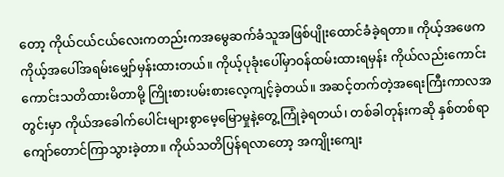တော့ ကိုယ်ငယ်ငယ်လေးကတည်းကအမွေဆက်ခံသူအဖြစ်ပျိုးထောင်ခံခဲ့ရတာ။ ကိုယ့်အဖေကကိုယ့်အပေါ်အရမ်းမျှော်မှန်းထားတယ်။ ကိုယ့်ပုခုံးပေါ်မှာဝန်ထမ်းထားရမှန်း ကိုယ်လည်းကောင်းကောင်းသတိထားမိတာမို့ ကြိုးစားပမ်းစားလေ့ကျင့်ခဲ့တယ်။ အဆင့်တက်တဲ့အရေးကြီးကာလအတွင်းမှာ ကိုယ်အခေါက်ပေါင်းများစွာမေ့မြောမှုနဲ့တွေ့ကြုံခဲ့ရတယ်၊ တစ်ခါတုန်းကဆို နှစ်တစ်ရာကျော်တောင်ကြာသွားခဲ့တာ။ ကိုယ်သတိပြန်ရလာတော့ အကျိုးကျေး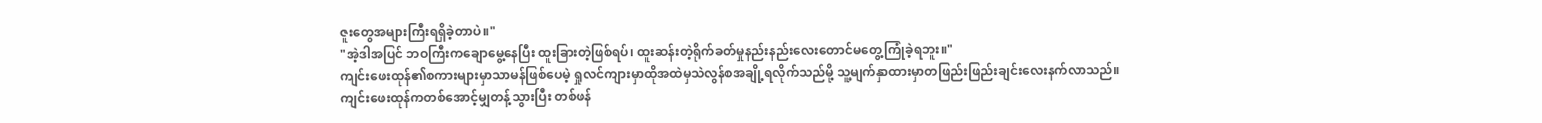ဇူးတွေအများကြီးရရှိခဲ့တာပဲ။"
"အဲ့ဒါအပြင် ဘဝကြီးကချောမွေ့နေပြီး ထူးခြားတဲ့ဖြစ်ရပ်၊ ထူးဆန်းတဲ့ရိုက်ခတ်မှုနည်းနည်းလေးတောင်မတွေ့ကြုံခဲ့ရဘူး။"
ကျင်းဖေးထုန်၏စကားများမှာသာမန်ဖြစ်ပေမဲ့ ရှုလင်ကျားမှာထိုအထဲမှသဲလွန်စအချို့ရလိုက်သည်မို့ သူ့မျက်နှာထားမှာတဖြည်းဖြည်းချင်းလေးနက်လာသည်။
ကျင်းဖေးထုန်ကတစ်အောင့်မျှတန့်သွားပြီး တစ်ဖန်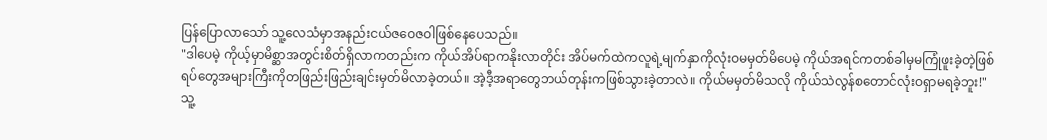ပြန်ပြောလာသော် သူ့လေသံမှာအနည်းငယ်ဇဝေဇဝါဖြစ်နေပေသည်။
"ဒါပေမဲ့ ကိုယ့်မှာမိစ္ဆာအတွင်းစိတ်ရှိလာကတည်းက ကိုယ်အိပ်ရာကနိုးလာတိုင်း အိပ်မက်ထဲကလူရဲ့မျက်နှာကိုလုံးဝမမှတ်မိပေမဲ့ ကိုယ်အရင်ကတစ်ခါမှမကြုံဖူးခဲ့တဲ့ဖြစ်ရပ်တွေအများကြီးကိုတဖြည်းဖြည်းချင်းမှတ်မိလာခဲ့တယ်။ အဲ့ဒီ့အရာတွေဘယ်တုန်းကဖြစ်သွားခဲ့တာလဲ။ ကိုယ်မမှတ်မိသလို ကိုယ်သဲလွန်စတောင်လုံးဝရှာမရခဲ့ဘူး!"
သူ့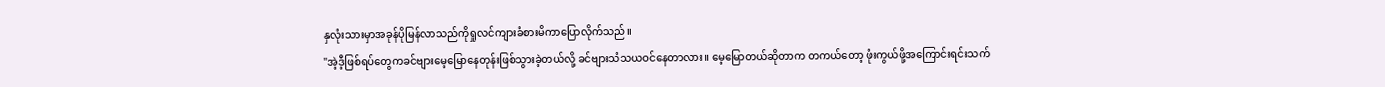နှလုံးသားမှာအခုန်ပိုမြန်လာသည်ကိုရှုလင်ကျားခံစားမိကာပြောလိုက်သည်။
"အဲ့ဒီ့ဖြစ်ရပ်တွေကခင်ဗျားမေ့မြောနေတုန်းဖြစ်သွားခဲ့တယ်လို့ ခင်ဗျားသံသယဝင်နေတာလား။ မေ့မြောတယ်ဆိုတာက တကယ်တော့ ဖုံးကွယ်ဖို့အကြောင်းရင်းသက်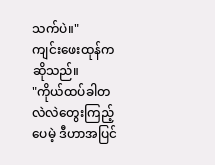သက်ပဲ။"
ကျင်းဖေးထုန်ကဆိုသည်။
"ကိုယ်ထပ်ခါတလဲလဲတွေးကြည့်ပေမဲ့ ဒီဟာအပြင်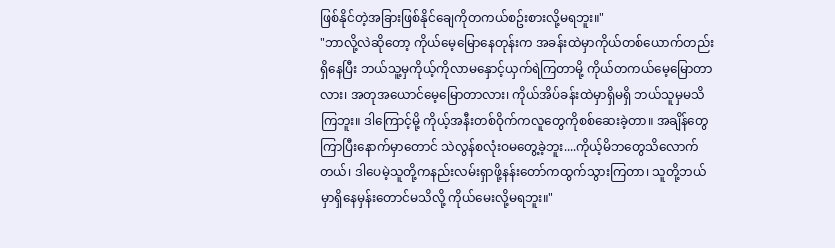ဖြစ်နိုင်တဲ့အခြားဖြစ်နိုင်ချေကိုတကယ်စဥ်းစားလို့မရဘူး။"
"ဘာလို့လဲဆိုတော့ ကိုယ်မေ့မြောနေတုန်းက အခန်းထဲမှာကိုယ်တစ်ယောက်တည်းရှိနေပြီး ဘယ်သူ့မှကိုယ့်ကိုလာမနှောင့်ယှက်ရဲကြတာမို့ ကိုယ်တကယ်မေ့မြောတာလား၊ အတုအယောင်မေ့မြောတာလား၊ ကိုယ်အိပ်ခန်းထဲမှာရှိမရှိ ဘယ်သူမှမသိကြဘူး။ ဒါကြောင့်မို့ ကိုယ့်အနီးတစ်ဝိုက်ကလူတွေကိုစစ်ဆေးခဲ့တာ။ အချိန်တွေကြာပြီးနောက်မှာတောင် သဲလွန်စလုံးဝမတွေ့ခဲ့ဘူး....ကိုယ့်မိဘတွေသိလောက်တယ်၊ ဒါပေမဲ့သူတို့ကနည်းလမ်းရှာဖို့နန်းတော်ကထွက်သွားကြတာ၊ သူတို့ဘယ်မှာရှိနေမှန်းတောင်မသိလို့ ကိုယ်မေးလို့မရဘူး။"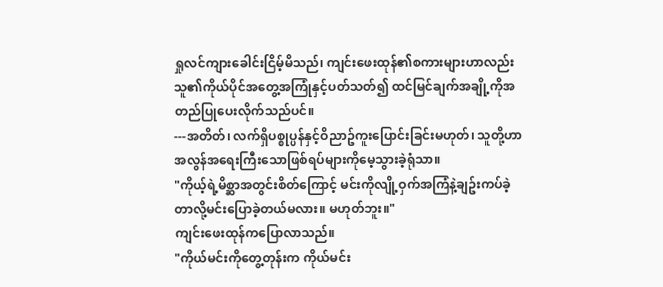ရှုလင်ကျားခေါင်းငြိမ့်မိသည်၊ ကျင်းဖေးထုန်၏စကားများဟာလည်းသူ၏ကိုယ်ပိုင်အတွေ့အကြုံနှင့်ပတ်သတ်၍ ထင်မြင်ချက်အချို့ကိုအတည်ပြုပေးလိုက်သည်ပင်။
---အတိတ်၊ လက်ရှိပစ္စုပ္ပန်နှင့်ဝိညာဥ်ကူးပြောင်းခြင်းမဟုတ်၊ သူတို့ဟာအလွန်အရေးကြီးသောဖြစ်ရပ်များကိုမေ့သွားခဲ့ရုံသာ။
"ကိုယ့်ရဲ့မိစ္ဆာအတွင်းစိတ်ကြောင့် မင်းကိုလျို့ဝှက်အကြံနဲ့ချဥ်းကပ်ခဲ့တာလို့မင်းပြောခဲ့တယ်မလား။ မဟုတ်ဘူး။"
ကျင်းဖေးထုန်ကပြောလာသည်။
"ကိုယ်မင်းကိုတွေ့တုန်းက ကိုယ်မင်း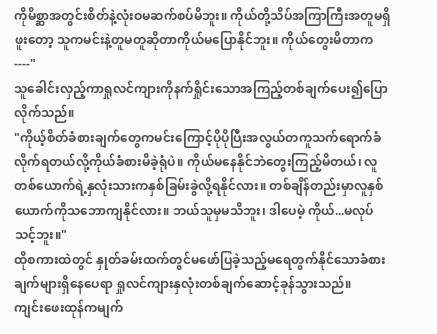ကိုမိစ္ဆာအတွင်းစိတ်နဲ့လုံးဝမဆက်စပ်မိဘူး။ ကိုယ်တို့သိပ်အကြာကြီးအတူမရှိဖူးတော့ သူကမင်းနဲ့တူမတူဆိုတာကိုယ်မပြောနိုင်ဘူး။ ကိုယ်တွေးမိတာက----"
သူခေါင်းလှည့်ကာရှုလင်ကျားကိုနက်ရှိုင်းသောအကြည့်တစ်ချက်ပေး၍ပြောလိုက်သည်။
"ကိုယ့်စိတ်ခံစားချက်တွေကမင်းကြောင့်ပိုပိုပြီးအလွယ်တကူသက်ရောက်ခံလိုက်ရတယ်လို့ကိုယ်ခံစားမိခဲ့ရုံပဲ။ ကိုယ်မနေနိုင်ဘဲတွေးကြည့်မိတယ်၊ လူတစ်ယောက်ရဲ့နှလုံးသားကနှစ်ခြမ်းခွဲလို့ရနိုင်လား။ တစ်ချိန်တည်းမှာလူနှစ်ယောက်ကိုသဘောကျနိုင်လား။ ဘယ်သူမှမသိဘူး၊ ဒါပေမဲ့ ကိုယ်...မလုပ်သင့်ဘူး။"
ထိုစကားထဲတွင် နှုတ်ခမ်းထက်တွင်မဖော်ပြခဲ့သည့်မရေတွက်နိုင်သောခံစားချက်များရှိနေပေရာ ရှုလင်ကျားနှလုံးတစ်ချက်ဆောင့်ခုန်သွားသည်။
ကျင်းဖေးထုန်ကမျက်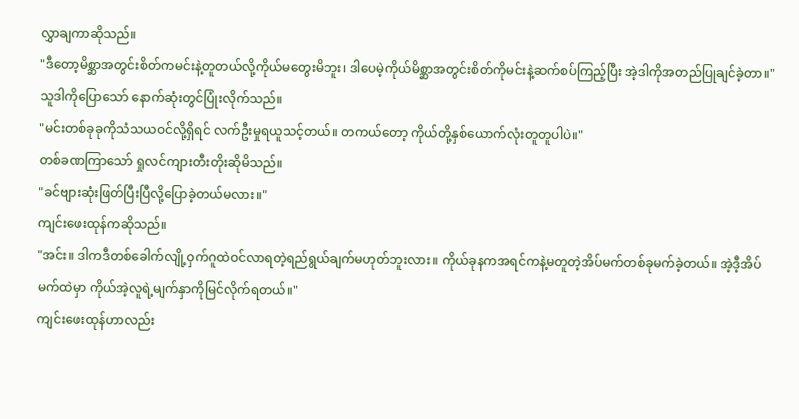လွှာချကာဆိုသည်။
"ဒီတော့မိစ္ဆာအတွင်းစိတ်ကမင်းနဲ့တူတယ်လို့ကိုယ်မတွေးမိဘူး၊ ဒါပေမဲ့ကိုယ်မိစ္ဆာအတွင်းစိတ်ကိုမင်းနဲ့ဆက်စပ်ကြည့်ပြီး အဲ့ဒါကိုအတည်ပြုချင်ခဲ့တာ။"
သူဒါကိုပြောသော် နောက်ဆုံးတွင်ပြုံးလိုက်သည်။
"မင်းတစ်ခုခုကိုသံသယဝင်လို့ရှိရင် လက်ဦးမှုရယူသင့်တယ်။ တကယ်တော့ ကိုယ်တို့နှစ်ယောက်လုံးတူတူပါပဲ။"
တစ်ခဏကြာသော် ရှုလင်ကျားတီးတိုးဆိုမိသည်။
"ခင်ဗျားဆုံးဖြတ်ပြီးပြီလို့ပြောခဲ့တယ်မလား။"
ကျင်းဖေးထုန်ကဆိုသည်။
"အင်း။ ဒါကဒီတစ်ခေါက်လျို့ဝှက်ဂူထဲဝင်လာရတဲ့ရည်ရွယ်ချက်မဟုတ်ဘူးလား။ ကိုယ်ခုနကအရင်ကနဲ့မတူတဲ့အိပ်မက်တစ်ခုမက်ခဲ့တယ်။ အဲ့ဒီ့အိပ်မက်ထဲမှာ ကိုယ်အဲ့လူရဲ့မျက်နှာကိုမြင်လိုက်ရတယ်။"
ကျင်းဖေးထုန်ဟာလည်း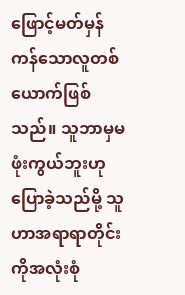ဖြောင့်မတ်မှန်ကန်သောလူတစ်ယောက်ဖြစ်သည်။ သူဘာမှမဖုံးကွယ်ဘူးဟုပြောခဲ့သည်မို့ သူဟာအရာရာတိုင်းကိုအလုံးစုံ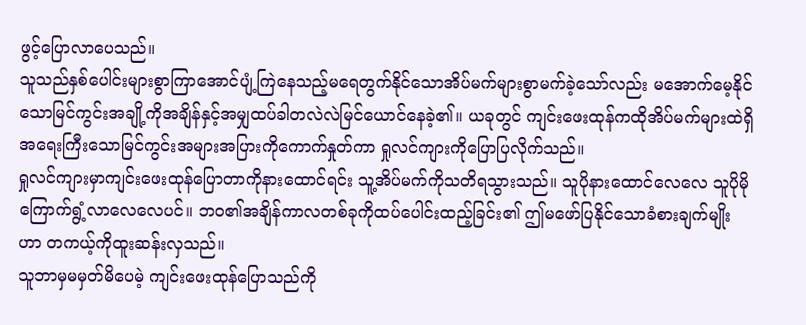ဖွင့်ပြောလာပေသည်။
သူသည်နှစ်ပေါင်းများစွာကြာအောင်ပျံ့ကြဲနေသည့်မရေတွက်နိုင်သောအိပ်မက်များစွာမက်ခဲ့သော်လည်း မအောက်မေ့နိုင်သောမြင်ကွင်းအချို့ကိုအချိန်နှင့်အမျှထပ်ခါတလဲလဲမြင်ယောင်နေခဲ့၏။ ယခုတွင် ကျင်းဖေးထုန်ကထိုအိပ်မက်များထဲရှိအရေးကြီးသောမြင်ကွင်းအများအပြားကိုကောက်နှုတ်ကာ ရှုလင်ကျားကိုပြောပြလိုက်သည်။
ရှုလင်ကျားမှာကျင်းဖေးထုန်ပြောတာကိုနားထောင်ရင်း သူ့အိပ်မက်ကိုသတိရသွားသည်။ သူပိုနားထောင်လေလေ သူပိုမိုကြောက်ရွံ့လာလေလေပင်။ ဘဝ၏အချိန်ကာလတစ်ခုကိုထပ်ပေါင်းထည့်ခြင်း၏ ဤမဖော်ပြနိုင်သောခံစားချက်မျိုးဟာ တကယ့်ကိုထူးဆန်းလှသည်။
သူဘာမှမမှတ်မိပေမဲ့ ကျင်းဖေးထုန်ပြောသည်ကို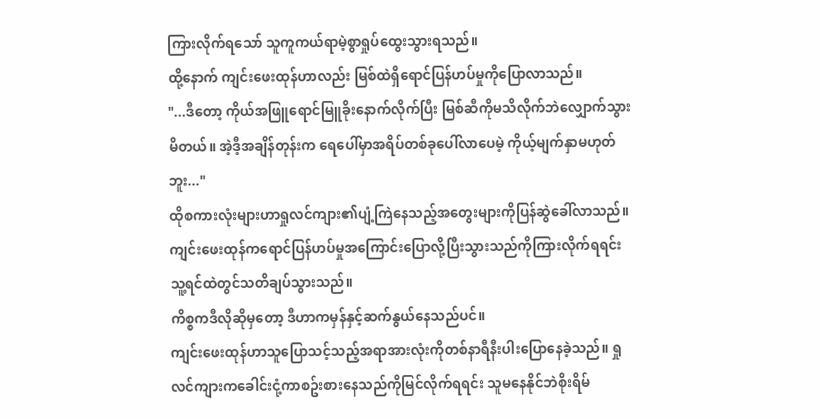ကြားလိုက်ရသော် သူကူကယ်ရာမဲ့စွာရှုပ်ထွေးသွားရသည်။
ထို့နောက် ကျင်းဖေးထုန်ဟာလည်း မြစ်ထဲရှိရောင်ပြန်ဟပ်မှုကိုပြောလာသည်။
"...ဒီတော့ ကိုယ်အဖြူရောင်မြူခိုးနောက်လိုက်ပြီး မြစ်ဆီကိုမသိလိုက်ဘဲလျှောက်သွားမိတယ်။ အဲ့ဒီ့အချိန်တုန်းက ရေပေါ်မှာအရိပ်တစ်ခုပေါ်လာပေမဲ့ ကိုယ့်မျက်နှာမဟုတ်ဘူး..."
ထိုစကားလုံးများဟာရှုလင်ကျား၏ပျံ့ကြဲနေသည့်အတွေးများကိုပြန်ဆွဲခေါ်လာသည်။
ကျင်းဖေးထုန်ကရောင်ပြန်ဟပ်မှုအကြောင်းပြောလို့ပြီးသွားသည်ကိုကြားလိုက်ရရင်း သူ့ရင်ထဲတွင်သတိချပ်သွားသည်။
ကိစ္စကဒီလိုဆိုမှတော့ ဒီဟာကမှန်နှင့်ဆက်နွယ်နေသည်ပင်။
ကျင်းဖေးထုန်ဟာသူပြောသင့်သည့်အရာအားလုံးကိုတစ်နာရီနီးပါးပြောနေခဲ့သည်။ ရှုလင်ကျားကခေါင်းငုံ့ကာစဥ်းစားနေသည်ကိုမြင်လိုက်ရရင်း သူမနေနိုင်ဘဲစိုးရိမ်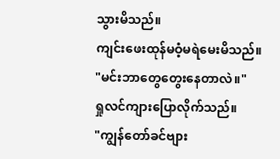သွားမိသည်။
ကျင်းဖေးထုန်မဝံ့မရဲမေးမိသည်။
"မင်းဘာတွေတွေးနေတာလဲ။"
ရှုလင်ကျားပြောလိုက်သည်။
"ကျွန်တော်ခင်ဗျား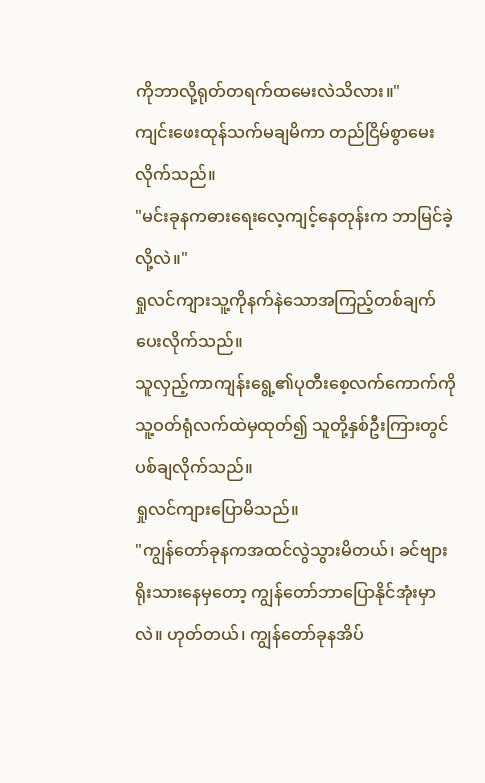ကိုဘာလို့ရုတ်တရက်ထမေးလဲသိလား။"
ကျင်းဖေးထုန်သက်မချမိကာ တည်ငြိမ်စွာမေးလိုက်သည်။
"မင်းခုနကဓားရေးလေ့ကျင့်နေတုန်းက ဘာမြင်ခဲ့လို့လဲ။"
ရှုလင်ကျားသူ့ကိုနက်နဲသောအကြည့်တစ်ချက်ပေးလိုက်သည်။
သူလှည့်ကာကျန်းရွေ့၏ပုတီးစေ့လက်ကောက်ကိုသူ့ဝတ်ရုံလက်ထဲမှထုတ်၍ သူတို့နှစ်ဦးကြားတွင်ပစ်ချလိုက်သည်။
ရှုလင်ကျားပြောမိသည်။
"ကျွန်တော်ခုနကအထင်လွဲသွားမိတယ်၊ ခင်ဗျားရိုးသားနေမှတော့ ကျွန်တော်ဘာပြောနိုင်အုံးမှာလဲ။ ဟုတ်တယ်၊ ကျွန်တော်ခုနအိပ်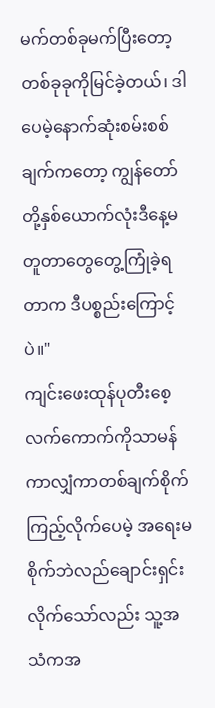မက်တစ်ခုမက်ပြီးတော့ တစ်ခုခုကိုမြင်ခဲ့တယ်၊ ဒါပေမဲ့နောက်ဆုံးစမ်းစစ်ချက်ကတော့ ကျွန်တော်တို့နှစ်ယောက်လုံးဒီနေ့မတူတာတွေတွေ့ကြုံခဲ့ရတာက ဒီပစ္စည်းကြောင့်ပဲ။"
ကျင်းဖေးထုန်ပုတီးစေ့လက်ကောက်ကိုသာမန်ကာလျှံကာတစ်ချက်စိုက်ကြည့်လိုက်ပေမဲ့ အရေးမစိုက်ဘဲလည်ချောင်းရှင်းလိုက်သော်လည်း သူ့အသံကအ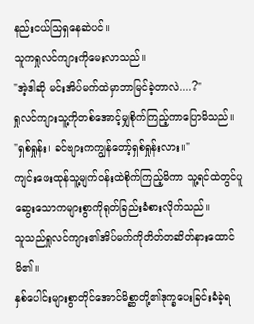နည်းငယ်သြရှနေဆဲပင်။
သူကရှုလင်ကျားကိုမေးလာသည်။
"အဲ့ဒါဆို မင်းအိပ်မက်ထဲမှာဘာမြင်ခဲ့တာလဲ....?"
ရှုလင်ကျားသူ့ကိုတစ်အောင့်မျှစိုက်ကြည့်ကာပြောမိသည်။
"ရှစ်ရှုန်း၊ ခင်ဗျားကကျွန်တော့်ရှစ်ရှုန်းလား။"
ကျင်းဖေးထုန်သူ့မျက်ဝန်းထဲစိုက်ကြည့်မိကာ သူ့ရင်ထဲတွင်ပူဆွေးသောကများစွာကိုရုတ်ခြည်းခံစားလိုက်သည်။
သူသည်ရှုလင်ကျား၏အိပ်မက်ကိုတိတ်တဆိတ်နားထောင်မိ၏။
နှစ်ပေါင်းများစွာတိုင်အောင်မိစ္ဆာတို့၏ဒုက္ခပေးခြင်းခံခဲ့ရ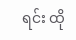ရင်း ထို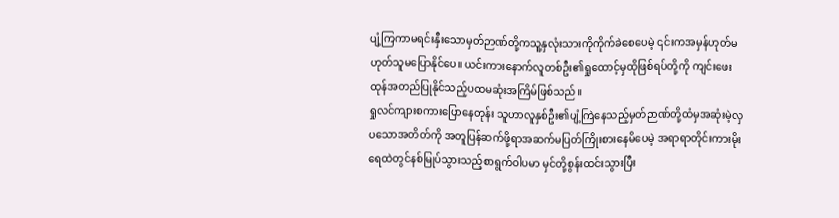ပျံ့ကြကာမရင်းနှီးသောမှတ်ဉာဏ်တို့ကသူ့နှလုံးသားကိုကိုက်ခဲစေပေမဲ့ ၎င်းကအမှန်ဟုတ်မဟုတ်သူမပြောနိုင်ပေ။ ယင်းကားနောက်လူတစ်ဦး၏ရှုထောင့်မှထိုဖြစ်ရပ်တို့ကို ကျင်းဖေးထုန်အတည်ပြုနိုင်သည့်ပထမဆုံးအကြိမ်ဖြစ်သည်။
ရှုလင်ကျားစကားပြောနေတုန်း သူဟာလူနှစ်ဦး၏ပျံ့ကြဲနေသည့်မှတ်ဉာဏ်တို့ထံမှအဆုံးမဲ့လှပသောအတိတ်ကို အတူပြန်ဆက်ဖို့ရာအဆက်မပြတ်ကြိုးစားနေမိပေမဲ့ အရာရာတိုင်းကားမိုးရေထဲတွင်နစ်မြုပ်သွားသည့်စာရွက်ဝါပမာ မှင်တို့စွန်းထင်းသွားပြီး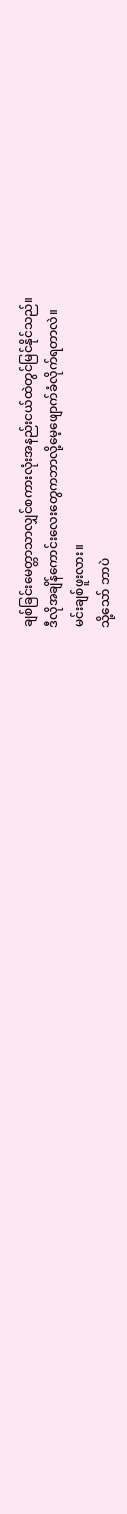ချစ်ခြင်းမေတ္တာသာလျှင်စကားလုံးအနည်းငယ်ထဲတွင်မြင်နိုင်သည်။
ဒီလိုအချိန်ကောင်းလေးတွေကဘာလို့မေ့ဖျောက်ခံလိုက်ရတာလဲ။
မင်းချစ်ဖူးလား။
သို့သော် ဘာပဲ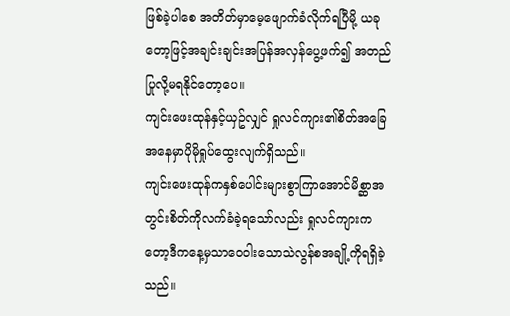ဖြစ်ခဲ့ပါစေ အတိတ်မှာမေ့ဖျောက်ခံလိုက်ရပြီမို့ ယခုတော့ဖြင့်အချင်းချင်းအပြန်အလှန်ပွေ့ဖက်၍ အတည်ပြုလို့မရနိုင်တော့ပေ။
ကျင်းဖေးထုန်နှင့်ယှဥ်လျှင် ရှုလင်ကျား၏စိတ်အခြေအနေမှာပိုမိုရှုပ်ထွေးလျက်ရှိသည်။
ကျင်းဖေးထုန်ကနှစ်ပေါင်းများစွာကြာအောင်မိစ္ဆာအတွင်းစိတ်ကိုလက်ခံခဲ့ရသော်လည်း ရှုလင်ကျားကတော့ဒီကနေ့မှသာဝေဝါးသောသဲလွန်စအချို့ကိုရရှိခဲ့သည်။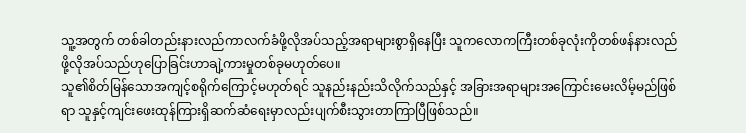သူ့အတွက် တစ်ခါတည်းနားလည်ကာလက်ခံဖို့လိုအပ်သည့်အရာများစွာရှိနေပြီး သူကလောကကြီးတစ်ခုလုံးကိုတစ်ဖန်နားလည်ဖို့လိုအပ်သည်ဟုပြောခြင်းဟာချဲ့ကားမှုတစ်ခုမဟုတ်ပေ။
သူ၏စိတ်မြန်သောအကျင့်စရိုက်ကြောင့်မဟုတ်ရင် သူနည်းနည်းသိလိုက်သည်နှင့် အခြားအရာများအကြောင်းမေးလိမ့်မည်ဖြစ်ရာ သူနှင့်ကျင်းဖေးထုန်ကြားရှိဆက်ဆံရေးမှာလည်းပျက်စီးသွားတာကြာပြီဖြစ်သည်။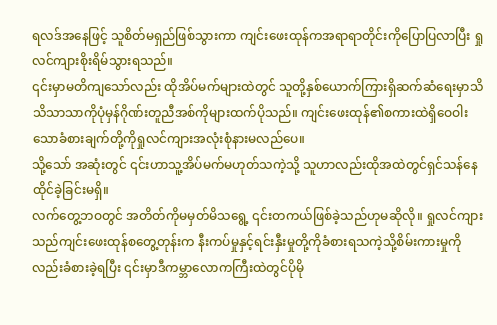ရလဒ်အနေဖြင့် သူစိတ်မရှည်ဖြစ်သွားကာ ကျင်းဖေးထုန်ကအရာရာတိုင်းကိုပြောပြလာပြီး ရှုလင်ကျားစိုးရိမ်သွားရသည်။
၎င်းမှာမတိကျသော်လည်း ထိုအိပ်မက်များထဲတွင် သူတို့နှစ်ယောက်ကြားရှိဆက်ဆံရေးမှာသိသိသာသာကိုပုံမှန်ဂိုဏ်းတူညီအစ်ကိုများထက်ပိုသည်။ ကျင်းဖေးထုန်၏စကားထဲရှိဝေဝါးသောခံစားချက်တို့ကိုရှုလင်ကျားအလုံးစုံနားမလည်ပေ။
သို့သော် အဆုံးတွင် ၎င်းဟာသူ့အိပ်မက်မဟုတ်သကဲ့သို့ သူဟာလည်းထိုအထဲတွင်ရှင်သန်နေထိုင်ခဲ့ခြင်းမရှိ။
လက်တွေ့ဘဝတွင် အတိတ်ကိုမမှတ်မိသရွေ့ ၎င်းတကယ်ဖြစ်ခဲ့သည်ဟုမဆိုလို။ ရှုလင်ကျားသည်ကျင်းဖေးထုန်စတွေ့တုန်းက နီးကပ်မှုနှင့်ရင်းနှီးမှုတို့ကိုခံစားရသကဲ့သို့စိမ်းကားမှုကိုလည်းခံစားခဲ့ရပြီး ၎င်းမှာဒီကမ္ဘာလောကကြီးထဲတွင်ပိုမို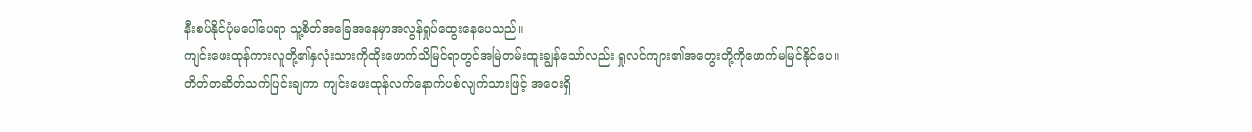နီးစပ်နိုင်ပုံမပေါ်ပေရာ သူ့စိတ်အခြေအနေမှာအလွန်ရှုပ်ထွေးနေပေသည်။
ကျင်းဖေးထုန်ကားလူတို့၏နှလုံးသားကိုထိုးဖောက်သိမြင်ရာတွင်အမြဲတမ်းထူးချွန်သော်လည်း ရှုလင်ကျား၏အတွေးတို့ကိုဖောက်မမြင်နိုင်ပေ။
တိတ်တဆိတ်သက်ပြင်းချကာ ကျင်းဖေးထုန်လက်နောက်ပစ်လျက်သားဖြင့် အဝေးရှိ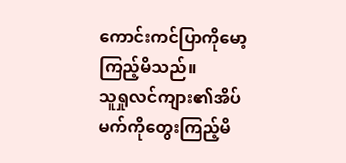ကောင်းကင်ပြာကိုမော့ကြည့်မိသည်။
သူရှုလင်ကျား၏အိပ်မက်ကိုတွေးကြည့်မိ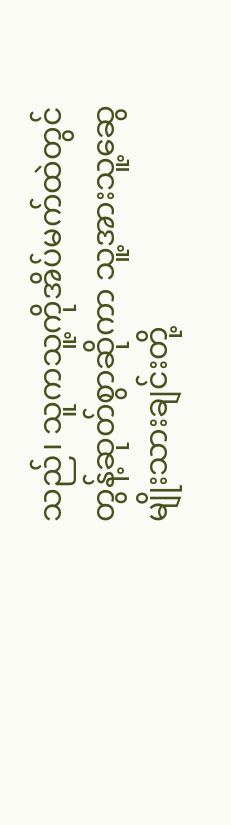သည်၊ သူကသူ့ကိုအိပ်မက်ထဲတွင်တွန့်ဆုတ်စွာဆိုကာ သူ့အားသူ့ဆွေမျိုးသားချင်းတို့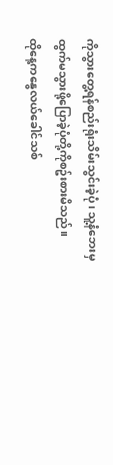ကိုသွားတွေ့ရန်စည်းရုံးသိမ်းသွင်းခဲ့ပုံ၊ သူ့နံဘေးမှထွက်မသွားဖို့ပြောခဲ့ပုံတို့ကိုစဥ်းစားမိသည်။
ထိုနေ့ကနွေလယ်ခေါင်သစ်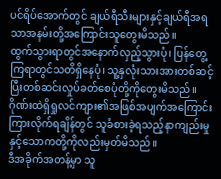ပင်ရိပ်အောက်တွင် ချယ်ရီသီးများနှင့်ချယ်ရီအရသာအနမ်းတို့အကြောင်းသူတွေးမိသည်။
ထွက်သွားရာတွင်အနောက်လှည့်သွားပုံ၊ ပြန်တွေ့ကြရာတွင်သတိရှိနေပုံ၊ သူ့နှလုံးသားအားတစ်ဆင့်ပြီးတစ်ဆင်းလှုပ်ခတ်စေပုံတို့ကိုတွေးမိသည်။
ဂိုဏ်းထဲရှိရှုလင်ကျား၏အဖြစ်အပျက်အကြောင်းကြားလိုက်ရချိန်တွင် သူခံစားခဲ့ရသည့်နာကျည်းမှုနှင့်သောကတို့ကိုလည်းမှတ်မိသည်။
ဒီအခိုက်အတန့်မှာ သူ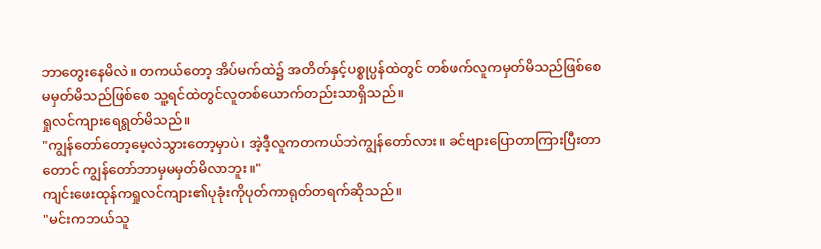ဘာတွေးနေမိလဲ။ တကယ်တော့ အိပ်မက်ထဲ၌ အတိတ်နှင့်ပစ္စုပ္ပန်ထဲတွင် တစ်ဖက်လူကမှတ်မိသည်ဖြစ်စေ မမှတ်မိသည်ဖြစ်စေ သူ့ရင်ထဲတွင်လူတစ်ယောက်တည်းသာရှိသည်။
ရှုလင်ကျားရေရွတ်မိသည်။
"ကျွန်တော်တော့မေ့လဲသွားတော့မှာပဲ၊ အဲ့ဒီ့လူကတကယ်ဘဲကျွန်တော်လား။ ခင်ဗျားပြောတာကြားပြီးတာတောင် ကျွန်တော်ဘာမှမမှတ်မိလာဘူး။"
ကျင်းဖေးထုန်ကရှုလင်ကျား၏ပုခုံးကိုပုတ်ကာရုတ်တရက်ဆိုသည်။
"မင်းကဘယ်သူ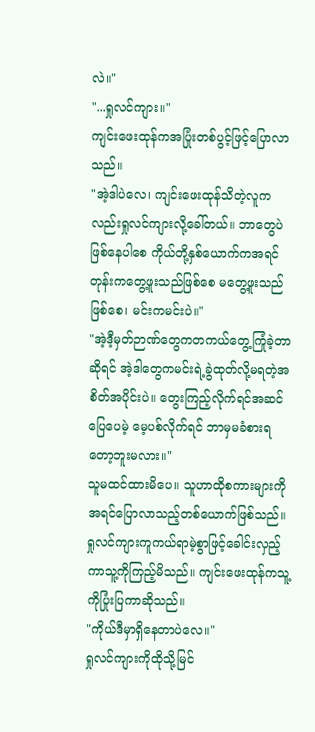လဲ။"
"...ရှုလင်ကျား။"
ကျင်းဖေးထုန်ကအပြုံးတစ်ပွင့်ဖြင့်ပြောလာသည်။
"အဲ့ဒါပဲလေ၊ ကျင်းဖေးထုန်သိတဲ့လူကလည်းရှုလင်ကျားလို့ခေါ်တယ်။ ဘာတွေပဲဖြစ်နေပါစေ ကိုယ်တို့နှစ်ယောက်ကအရင်တုန်းကတွေ့ဖူးသည်ဖြစ်စေ မတွေ့ဖူးသည်ဖြစ်စေ၊ မင်းကမင်းပဲ။"
"အဲ့ဒီ့မှတ်ဉာဏ်တွေကတကယ်တွေ့ကြုံခဲ့တာဆိုရင် အဲ့ဒါတွေကမင်းရဲ့ခွဲထုတ်လို့မရတဲ့အစိတ်အပိုင်းပဲ။ တွေးကြည့်လိုက်ရင်အဆင်ပြေပေမဲ့ မေ့ပစ်လိုက်ရင် ဘာမှမခံစားရတော့ဘူးမလား။"
သူမထင်ထားမိပေ။ သူဟာထိုစကားများကိုအရင်ပြောလာသည့်တစ်ယောက်ဖြစ်သည်။ ရှုလင်ကျားကူကယ်ရာမဲ့စွာဖြင့်ခေါင်းလှည့်ကာသူ့ကိုကြည့်မိသည်။ ကျင်းဖေးထုန်ကသူ့ကိုပြုံးပြကာဆိုသည်။
"ကိုယ်ဒီမှာရှိနေတာပဲလေ။"
ရှုလင်ကျားကိုထိုသို့မြင်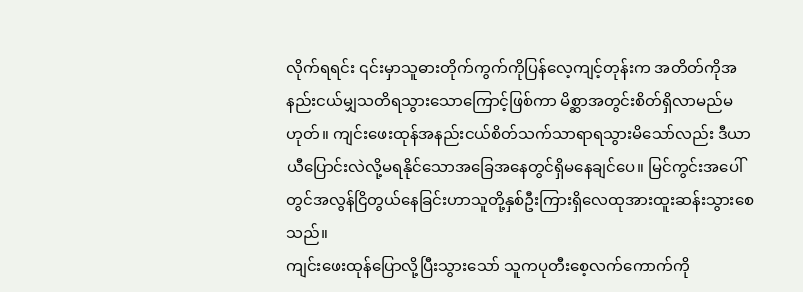လိုက်ရရင်း ၎င်းမှာသူဓားတိုက်ကွက်ကိုပြန်လေ့ကျင့်တုန်းက အတိတ်ကိုအနည်းငယ်မျှသတိရသွားသောကြောင့်ဖြစ်ကာ မိစ္ဆာအတွင်းစိတ်ရှိလာမည်မဟုတ်။ ကျင်းဖေးထုန်အနည်းငယ်စိတ်သက်သာရာရသွားမိသော်လည်း ဒီယာယီပြောင်းလဲလို့မရနိုင်သောအခြေအနေတွင်ရှိမနေချင်ပေ။ မြင်ကွင်းအပေါ်တွင်အလွန်ငြိတွယ်နေခြင်းဟာသူတို့နှစ်ဦးကြားရှိလေထုအားထူးဆန်းသွားစေသည်။
ကျင်းဖေးထုန်ပြောလို့ပြီးသွားသော် သူကပုတီးစေ့လက်ကောက်ကို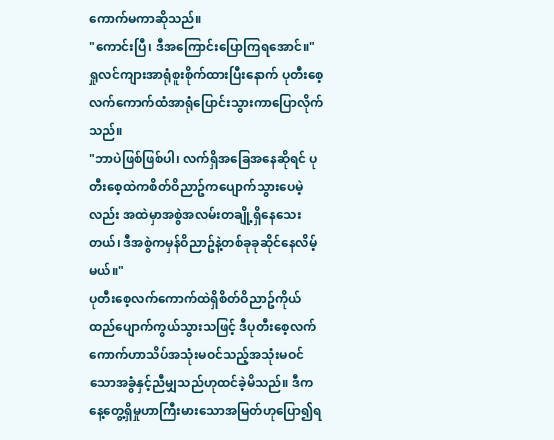ကောက်မကာဆိုသည်။
"ကောင်းပြီ၊ ဒီအကြောင်းပြောကြရအောင်။"
ရှုလင်ကျားအာရုံစူးစိုက်ထားပြီးနောက် ပုတီးစေ့လက်ကောက်ထံအာရုံပြောင်းသွားကာပြောလိုက်သည်။
"ဘာပဲဖြစ်ဖြစ်ပါ၊ လက်ရှိအခြေအနေဆိုရင် ပုတီးစေ့ထဲကစိတ်ဝိညာဥ်ကပျောက်သွားပေမဲ့လည်း အထဲမှာအစွဲအလမ်းတချို့ရှိနေသေးတယ်၊ ဒီအစွဲကမှန်ဝိညာဥ်နဲ့တစ်ခုခုဆိုင်နေလိမ့်မယ်။"
ပုတီးစေ့လက်ကောက်ထဲရှိစိတ်ဝိညာဥ်ကိုယ်ထည်ပျောက်ကွယ်သွားသဖြင့် ဒီပုတီးစေ့လက်ကောက်ဟာသိပ်အသုံးမဝင်သည့်အသုံးမဝင်သောအခွံနှင့်ညီမျှသည်ဟုထင်ခဲ့မိသည်။ ဒီကနေ့တွေ့ရှိမှုဟာကြီးမားသောအမြတ်ဟုပြော၍ရ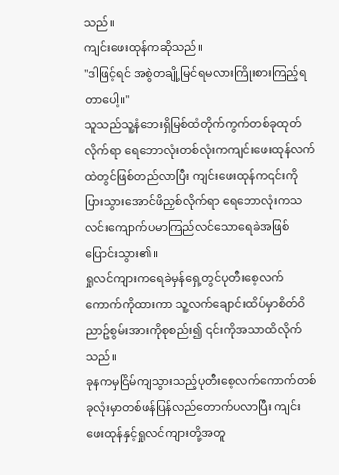သည်။
ကျင်းဖေးထုန်ကဆိုသည်။
"ဒါဖြင့်ရင် အစွဲတချို့မြင်ရမလားကြိုးစားကြည့်ရတာပေါ့။"
သူသည်သူ့နံဘေးရှိမြစ်ထံတိုက်ကွက်တစ်ခုထုတ်လိုက်ရာ ရေဘောလုံးတစ်လုံးကကျင်းဖေးထုန်လက်ထဲတွင်ဖြစ်တည်လာပြီး ကျင်းဖေးထုန်က၎င်းကိုပြားသွားအောင်ဖိညှစ်လိုက်ရာ ရေဘောလုံးကသလင်းကျောက်ပမာကြည်လင်သောရေခဲအဖြစ်ပြောင်းသွား၏။
ရှုလင်ကျားကရေခဲမှန်ရှေ့တွင်ပုတီးစေ့လက်ကောက်ကိုထားကာ သူ့လက်ချောင်းထိပ်မှာစိတ်ဝိညာဥ်စွမ်းအားကိုစုစည်း၍ ၎င်းကိုအသာထိလိုက်သည်။
ခုနကမှငြိမ်ကျသွားသည့်ပုတီးစေ့လက်ကောက်တစ်ခုလုံးမှာတစ်ဖန်ပြန်လည်တောက်ပလာပြီး ကျင်းဖေးထုန်နှင့်ရှုလင်ကျားတို့အတူ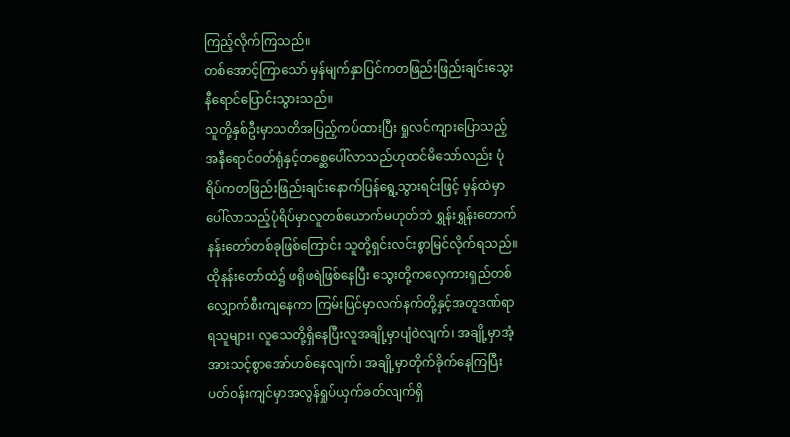ကြည့်လိုက်ကြသည်။
တစ်အောင့်ကြာသော် မှန်မျက်နှာပြင်ကတဖြည်းဖြည်းချင်းသွေးနီရောင်ပြောင်းသွားသည်။
သူတို့နှစ်ဦးမှာသတိအပြည့်ကပ်ထားပြီး ရှုလင်ကျားပြောသည့်အနီရောင်ဝတ်ရုံနှင့်တစ္ဆေပေါ်လာသည်ဟုထင်မိသော်လည်း ပုံရိပ်ကတဖြည်းဖြည်းချင်းနောက်ပြန်ရွေ့သွားရင်းဖြင့် မှန်ထဲမှာပေါ်လာသည့်ပုံရိပ်မှာလူတစ်ယောက်မဟုတ်ဘဲ ရွှန်းရွှန်းတောက်နန်းတော်တစ်ခုဖြစ်ကြောင်း သူတို့ရှင်းလင်းစွာမြင်လိုက်ရသည်။
ထိုနန်းတော်ထဲ၌ ဖရိုဖရဲဖြစ်နေပြီး သွေးတို့ကလှေကားရှည်တစ်လျှောက်စီးကျနေကာ ကြမ်းပြင်မှာလက်နက်တို့နှင့်အတူဒဏ်ရာရသူများ၊ လူသေတို့ရှိနေပြီးလူအချို့မှာပျံဝဲလျက်၊ အချို့မှာအံ့အားသင့်စွာအော်ဟစ်နေလျက်၊ အချို့မှာတိုက်ခိုက်နေကြပြီး ပတ်ဝန်းကျင်မှာအလွန်ရှုပ်ယှက်ခတ်လျက်ရှိ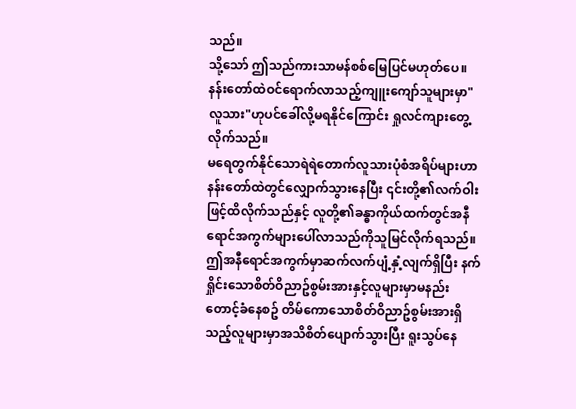သည်။
သို့သော် ဤသည်ကားသာမန်စစ်မြေပြင်မဟုတ်ပေ။
နန်းတော်ထဲဝင်ရောက်လာသည့်ကျူးကျော်သူများမှာ"လူသား"ဟုပင်ခေါ်လို့မရနိုင်ကြောင်း ရှုလင်ကျားတွေ့လိုက်သည်။
မရေတွက်နိုင်သောရဲရဲတောက်လူသားပုံစံအရိပ်များဟာနန်းတော်ထဲတွင်လျှောက်သွားနေပြီး ၎င်းတို့၏လက်ဝါးဖြင့်ထိလိုက်သည်နှင့် လူတို့၏ခန္ဓာကိုယ်ထက်တွင်အနီရောင်အကွက်များပေါ်လာသည်ကိုသူမြင်လိုက်ရသည်။
ဤအနီရောင်အကွက်မှာဆက်လက်ပျံ့နှံ့လျက်ရှိပြီး နက်ရှိုင်းသောစိတ်ဝိညာဥ်စွမ်းအားနှင့်လူများမှာမနည်းတောင့်ခံနေစဥ် တိမ်ကောသောစိတ်ဝိညာဥ်စွမ်းအားရှိသည့်လူများမှာအသိစိတ်ပျောက်သွားပြီး ရူးသွပ်နေ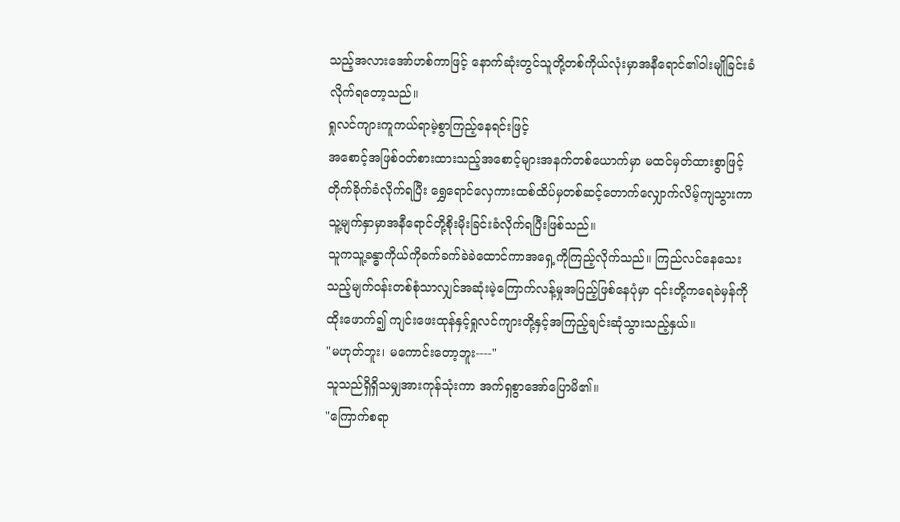သည့်အလားအော်ဟစ်ကာဖြင့် နောက်ဆုံးတွင်သူတို့တစ်ကိုယ်လုံးမှာအနီရောင်၏ဝါးမျိုခြင်းခံလိုက်ရတော့သည်။
ရှုလင်ကျားကူကယ်ရာမဲ့စွာကြည့်နေရင်းဖြင့်
အစောင့်အဖြစ်ဝတ်စားထားသည့်အစောင့်များအနက်တစ်ယောက်မှာ မထင်မှတ်ထားစွာဖြင့်တိုက်ခိုက်ခံလိုက်ရပြီး ရွှေရောင်လှေကားထစ်ထိပ်မှတစ်ဆင့်တောက်လျှောက်လိမ့်ကျသွားကာ သူ့မျက်နှာမှာအနီရောင်တို့စိုးမိုးခြင်းခံလိုက်ရပြီးဖြစ်သည်။
သူကသူ့ခန္ဓာကိုယ်ကိုခက်ခက်ခဲခဲထောင်ကာအရှေ့ကိုကြည့်လိုက်သည်။ ကြည်လင်နေသေးသည့်မျက်ဝန်းတစ်စုံသာလျှင်အဆုံးမဲ့ကြောက်လန့်မှုအပြည့်ဖြစ်နေပုံမှာ ၎င်းတို့ကရေခဲမှန်ကိုထိုးဖောက်၍ ကျင်းဖေးထုန်နှင့်ရှုလင်ကျားတို့နှင့်အကြည့်ချင်းဆုံသွားသည့်နှယ်။
"မဟုတ်ဘူး၊ မကောင်းတော့ဘူး----"
သူသည်ရှိရှိသမျှအားကုန်သုံးကာ အက်ရှစွာအော်ပြောမိ၏။
"ကြောက်စရာ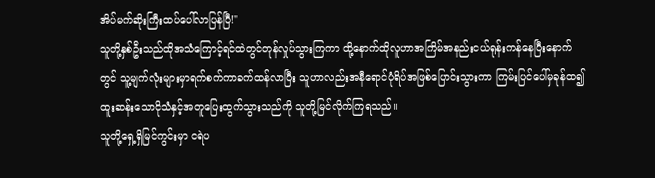အိပ်မက်ဆိုးကြီးထပ်ပေါ်လာပြန်ပြီ!"
သူတို့နှစ်ဦးသည်ထိုအသံကြောင့်ရင်ထဲတွင်တုန်လှုပ်သွားကြကာ ထို့နောက်ထိုလူဟာအကြိမ်အနည်းငယ်ရုန်းကန်နေပြီးနောက်တွင် သူ့မျက်လုံးများမှာရက်စက်ကာခက်ထန်လာပြီး သူဟာလည်းအနီရောင်ပုံရိပ်အဖြစ်ပြောင်းသွားကာ ကြမ်းပြင်ပေါ်မှခုန်ထ၍ ထူးဆန်းသောငိုသံနှင့်အတူပြေးထွက်သွားသည်ကို သူတို့မြင်လိုက်ကြရသည်။
သူတို့ရှေ့ရှိမြင်ကွင်းမှာ ငရဲပ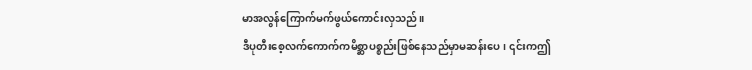မာအလွန်ကြောက်မက်ဖွယ်ကောင်းလှသည်။
ဒီပုတီးစေ့လက်ကောက်ကမိစ္ဆာပစ္စည်းဖြစ်နေသည်မှာမဆန်းပေ၊ ၎င်းကဤ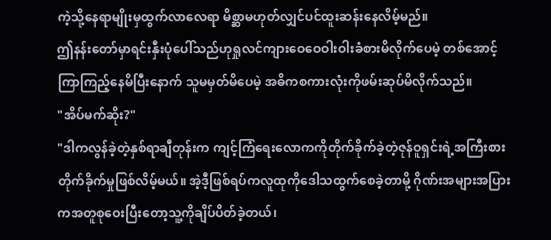ကဲ့သို့နေရာမျိုးမှထွက်လာလေရာ မိစ္ဆာမဟုတ်လျှင်ပင်ထူးဆန်းနေလိမ့်မည်။
ဤနန်းတော်မှာရင်းနှီးပုံပေါ်သည်ဟုရှုလင်ကျားဝေဝေဝါးဝါးခံစားမိလိုက်ပေမဲ့ တစ်အောင့်ကြာကြည့်နေမိပြီးနောက် သူမမှတ်မိပေမဲ့ အဓိကစကားလုံးကိုဖမ်းဆုပ်မိလိုက်သည်။
"အိပ်မက်ဆိုး?"
"ဒါကလွန်ခဲ့တဲ့နှစ်ရာချီတုန်းက ကျင့်ကြံရေးလောကကိုတိုက်ခိုက်ခဲ့တဲ့ဇုန်ဝူရှင်းရဲ့အကြီးစားတိုက်ခိုက်မှုဖြစ်လိမ့်မယ်။ အဲ့ဒီ့ဖြစ်ရပ်ကလူထုကိုဒေါသထွက်စေခဲ့တာမို့ ဂိုဏ်းအများအပြားကအတူစုဝေးပြီးတော့သူ့ကိုချိပ်ပိတ်ခဲ့တယ်၊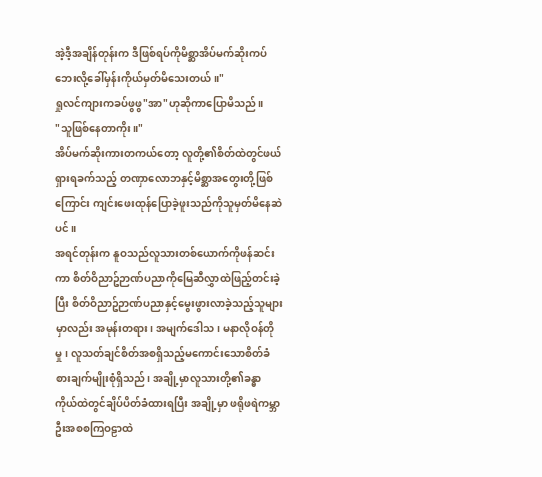အဲ့ဒီ့အချိန်တုန်းက ဒီဖြစ်ရပ်ကိုမိစ္ဆာအိပ်မက်ဆိုးကပ်ဘေးလို့ခေါ်မှန်းကိုယ်မှတ်မိသေးတယ်။"
ရှုလင်ကျားကခပ်ဖွဖွ"အာ"ဟုဆိုကာပြောမိသည်။
"သူဖြစ်နေတာကိုး။"
အိပ်မက်ဆိုးကားတကယ်တော့ လူတို့၏စိတ်ထဲတွင်ဖယ်ရှားရခက်သည့် တဏှာလောဘနှင့်မိစ္ဆာအတွေးတို့ဖြစ်ကြောင်း ကျင်းဖေးထုန်ပြောခဲ့ဖူးသည်ကိုသူမှတ်မိနေဆဲပင်။
အရင်တုန်းက နူဝသည်လူသားတစ်ယောက်ကိုဖန်ဆင်းကာ စိတ်ဝိညာဥ်ဉာဏ်ပညာကိုမြေဆီလွှာထဲဖြည့်တင်းခဲ့ပြီး စိတ်ဝိညာဥ်ဉာဏ်ပညာနှင့်မွေးဖွားလာခဲ့သည့်သူများမှာလည်း အမုန်းတရား၊ အမျက်ဒေါသ၊ မနာလိုဝန်တိုမှု၊ လူသတ်ချင်စိတ်အစရှိသည့်မကောင်းသောစိတ်ခံစားချက်မျိုးစုံရှိသည်၊ အချို့မှာလူသားတို့၏ခန္ဓာကိုယ်ထဲတွင်ချိပ်ပိတ်ခံထားရပြီး အချို့မှာ ဖရိုဖရဲကမ္ဘာဦးအစစကြဝဠာထဲ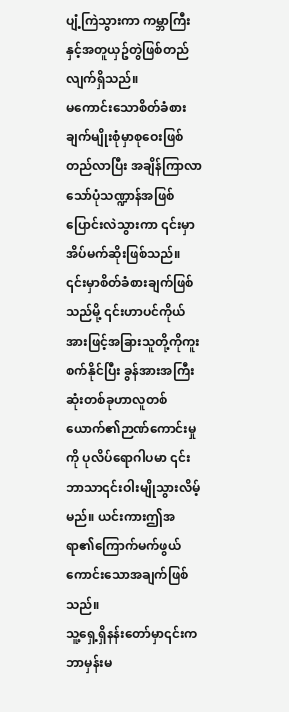ပျံ့ကြဲသွားကာ ကမ္ဘာကြီးနှင့်အတူယှဥ်တွဲဖြစ်တည်လျက်ရှိသည်။
မကောင်းသောစိတ်ခံစားချက်မျိုးစုံမှာစုဝေးဖြစ်တည်လာပြီး အချိန်ကြာလာသော်ပုံသဏ္ဍာန်အဖြစ်ပြောင်းလဲသွားကာ ၎င်းမှာအိပ်မက်ဆိုးဖြစ်သည်။
၎င်းမှာစိတ်ခံစားချက်ဖြစ်သည်မို့ ၎င်းဟာပင်ကိုယ်အားဖြင့်အခြားသူတို့ကိုကူးစက်နိုင်ပြီး ခွန်အားအကြီးဆုံးတစ်ခုဟာလူတစ်ယောက်၏ဉာဏ်ကောင်းမှုကို ပုလိပ်ရောဂါပမာ ၎င်းဘာသာ၎င်းဝါးမျိုသွားလိမ့်မည်။ ယင်းကားဤအရာ၏ကြောက်မက်ဖွယ်ကောင်းသောအချက်ဖြစ်သည်။
သူ့ရှေ့ရှိနန်းတော်မှာ၎င်းကဘာမှန်းမ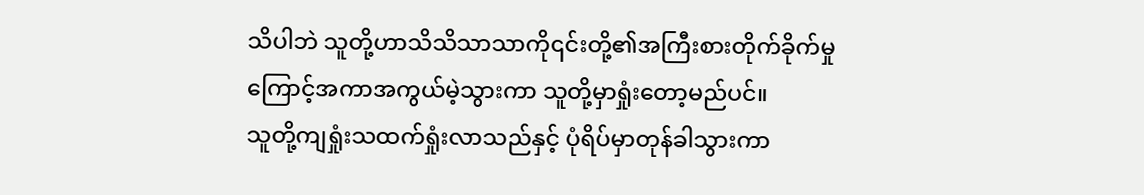သိပါဘဲ သူတို့ဟာသိသိသာသာကို၎င်းတို့၏အကြီးစားတိုက်ခိုက်မှုကြောင့်အကာအကွယ်မဲ့သွားကာ သူတို့မှာရှုံးတော့မည်ပင်။
သူတို့ကျရှုံးသထက်ရှုံးလာသည်နှင့် ပုံရိပ်မှာတုန်ခါသွားကာ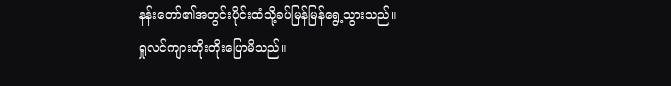နန်းတော်၏အတွင်းပိုင်းထံသို့ခပ်မြန်မြန်ရွေ့သွားသည်။
ရှုလင်ကျားတိုးတိုးပြောမိသည်။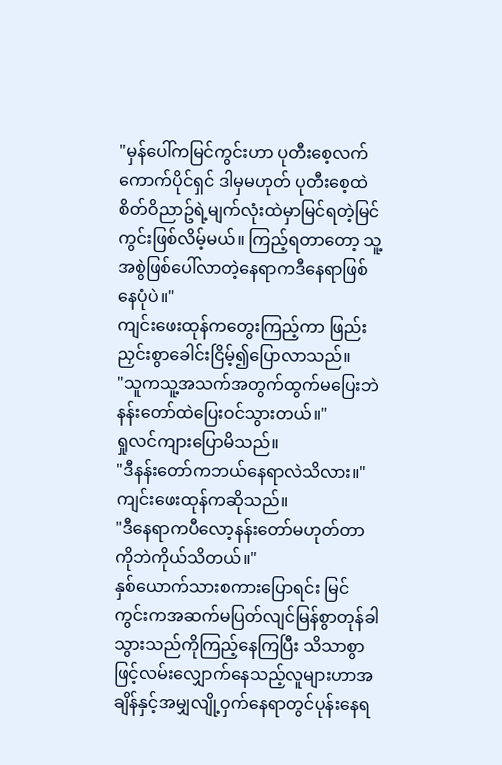"မှန်ပေါ်ကမြင်ကွင်းဟာ ပုတီးစေ့လက်ကောက်ပိုင်ရှင် ဒါမှမဟုတ် ပုတီးစေ့ထဲစိတ်ဝိညာဥ်ရဲ့မျက်လုံးထဲမှာမြင်ရတဲ့မြင်ကွင်းဖြစ်လိမ့်မယ်။ ကြည့်ရတာတော့ သူ့အစွဲဖြစ်ပေါ်လာတဲ့နေရာကဒီနေရာဖြစ်နေပုံပဲ။"
ကျင်းဖေးထုန်ကတွေးကြည့်ကာ ဖြည်းညှင်းစွာခေါင်းငြိမ့်၍ပြောလာသည်။
"သူကသူ့အသက်အတွက်ထွက်မပြေးဘဲ နန်းတော်ထဲပြေးဝင်သွားတယ်။"
ရှုလင်ကျားပြောမိသည်။
"ဒီနန်းတော်ကဘယ်နေရာလဲသိလား။"
ကျင်းဖေးထုန်ကဆိုသည်။
"ဒီနေရာကပီလော့နန်းတော်မဟုတ်တာကိုဘဲကိုယ်သိတယ်။"
နှစ်ယောက်သားစကားပြောရင်း မြင်ကွင်းကအဆက်မပြတ်လျင်မြန်စွာတုန်ခါသွားသည်ကိုကြည့်နေကြပြီး သိသာစွာဖြင့်လမ်းလျှောက်နေသည့်လူများဟာအချိန်နှင့်အမျှလျို့ဝှက်နေရာတွင်ပုန်းနေရ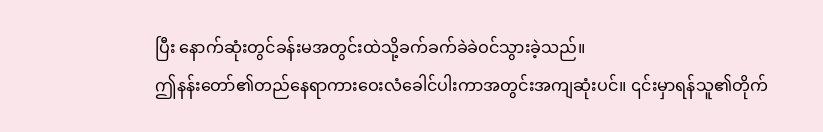ပြီး နောက်ဆုံးတွင်ခန်းမအတွင်းထဲသို့ခက်ခက်ခဲခဲဝင်သွားခဲ့သည်။
ဤနန်းတော်၏တည်နေရာကားဝေးလံခေါင်ပါးကာအတွင်းအကျဆုံးပင်။ ၎င်းမှာရန်သူ၏တိုက်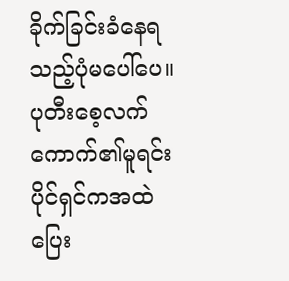ခိုက်ခြင်းခံနေရသည့်ပုံမပေါ်ပေ။ ပုတီးစေ့လက်ကောက်၏မူရင်းပိုင်ရှင်ကအထဲပြေး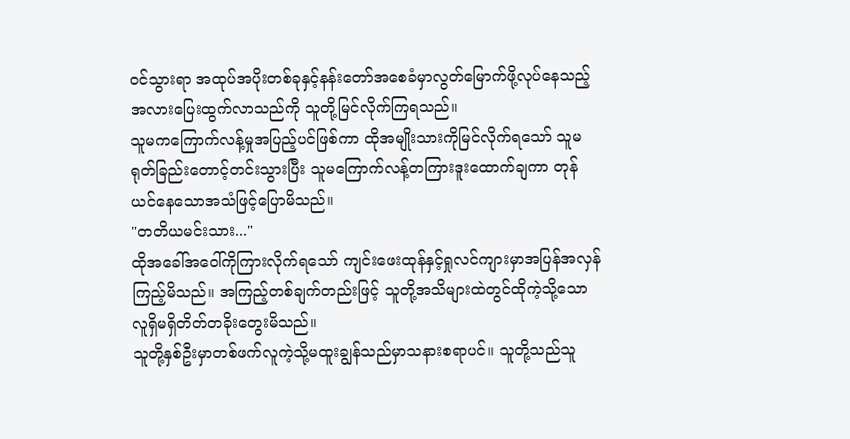ဝင်သွားရာ အထုပ်အပိုးတစ်ခုနှင့်နန်းတော်အစေခံမှာလွတ်မြောက်ဖို့လုပ်နေသည့်အလားပြေးထွက်လာသည်ကို သူတို့မြင်လိုက်ကြရသည်။
သူမကကြောက်လန့်မှုအပြည့်ပင်ဖြစ်ကာ ထိုအမျိုးသားကိုမြင်လိုက်ရသော် သူမရုတ်ခြည်းတောင့်တင်းသွားပြီး သူမကြောက်လန့်တကြားဒူးထောက်ချကာ တုန်ယင်နေသောအသံဖြင့်ပြောမိသည်။
"တတိယမင်းသား..."
ထိုအခေါ်အဝေါ်ကိုကြားလိုက်ရသော် ကျင်းဖေးထုန်နှင့်ရှုလင်ကျားမှာအပြန်အလှန်ကြည့်မိသည်။ အကြည့်တစ်ချက်တည်းဖြင့် သူတို့အသိများထဲတွင်ထိုကဲ့သို့သောလူရှိမရှိတိတ်တခိုးတွေးမိသည်။
သူတို့နှစ်ဦးမှာတစ်ဖက်လူကဲ့သို့မထူးချွန်သည်မှာသနားစရာပင်။ သူတို့သည်သူ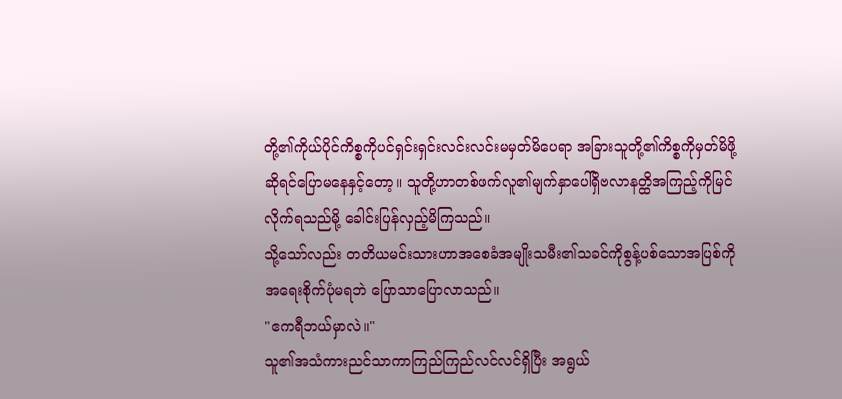တို့၏ကိုယ်ပိုင်ကိစ္စကိုပင်ရှင်းရှင်းလင်းလင်းမမှတ်မိပေရာ အခြားသူတို့၏ကိစ္စကိုမှတ်မိဖို့ဆိုရင်ပြောမနေနှင့်တော့။ သူတို့ဟာတစ်ဖက်လူ၏မျက်နှာပေါ်ရှိဗလာနတ္ထိအကြည့်ကိုမြင်လိုက်ရသည်မို့ ခေါင်းပြန်လှည့်မိကြသည်။
သို့သော်လည်း တတိယမင်းသားဟာအစေခံအမျိုးသမီး၏သခင်ကိုစွန့်ပစ်သောအပြစ်ကိုအရေးစိုက်ပုံမရဘဲ ပြောသာပြောလာသည်။
"ဧကရီဘယ်မှာလဲ။"
သူ၏အသံကားညင်သာကာကြည်ကြည်လင်လင်ရှိပြီး အရွယ်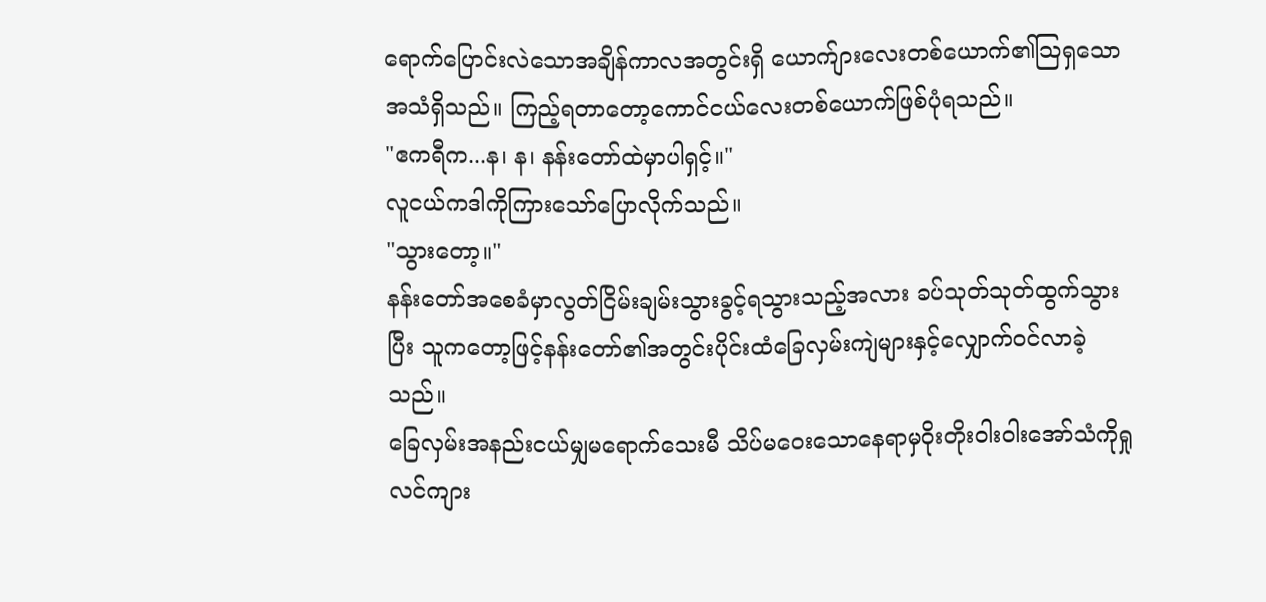ရောက်ပြောင်းလဲသောအချိန်ကာလအတွင်းရှိ ယောက်ျားလေးတစ်ယောက်၏သြရှသောအသံရှိသည်။ ကြည့်ရတာတော့ကောင်ငယ်လေးတစ်ယောက်ဖြစ်ပုံရသည်။
"ဧကရီက...န၊ န၊ နန်းတော်ထဲမှာပါရှင့်။"
လူငယ်ကဒါကိုကြားသော်ပြောလိုက်သည်။
"သွားတော့။"
နန်းတော်အစေခံမှာလွတ်ငြိမ်းချမ်းသွားခွင့်ရသွားသည့်အလား ခပ်သုတ်သုတ်ထွက်သွားပြီး သူကတော့ဖြင့်နန်းတော်၏အတွင်းပိုင်းထံခြေလှမ်းကျဲများနှင့်လျှောက်ဝင်လာခဲ့သည်။
ခြေလှမ်းအနည်းငယ်မျှမရောက်သေးမီ သိပ်မဝေးသောနေရာမှဝိုးတိုးဝါးဝါးအော်သံကိုရှုလင်ကျား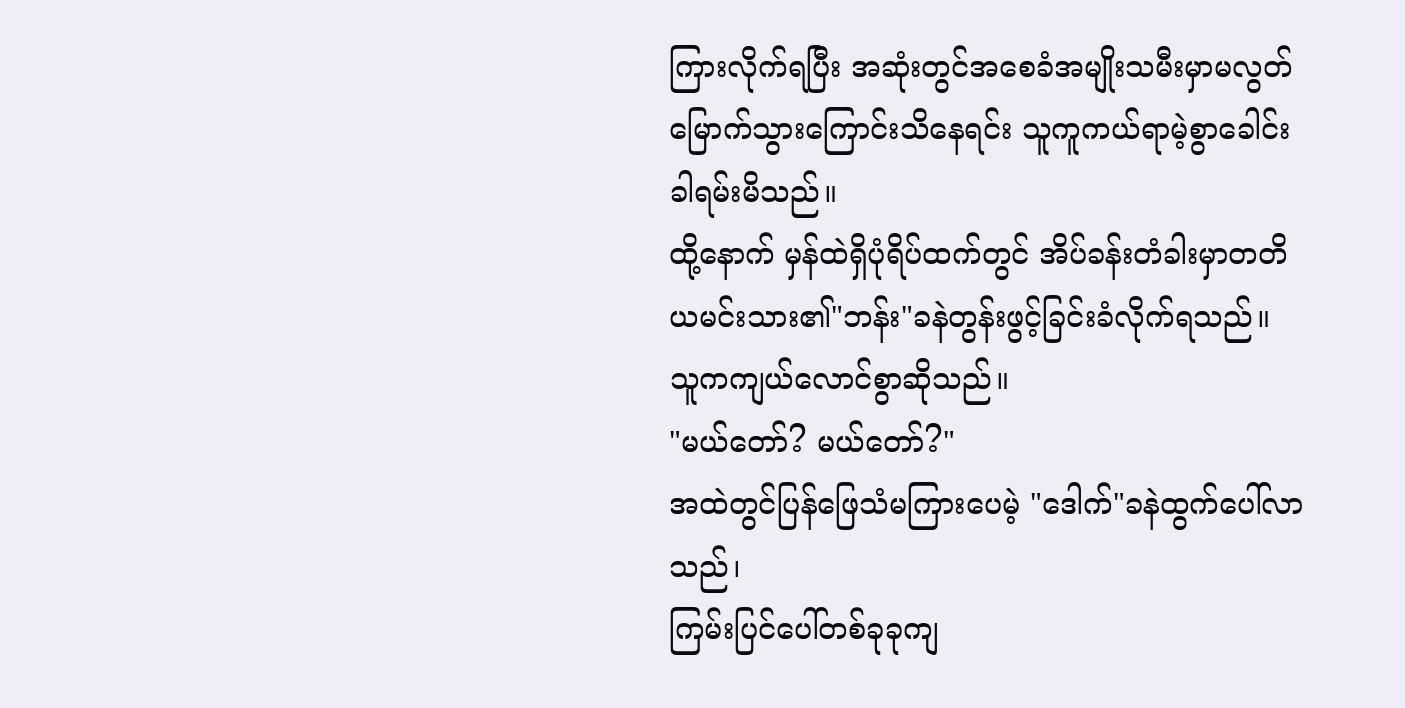ကြားလိုက်ရပြီး အဆုံးတွင်အစေခံအမျိုးသမီးမှာမလွတ်မြောက်သွားကြောင်းသိနေရင်း သူကူကယ်ရာမဲ့စွာခေါင်းခါရမ်းမိသည်။
ထို့နောက် မှန်ထဲရှိပုံရိပ်ထက်တွင် အိပ်ခန်းတံခါးမှာတတိယမင်းသား၏"ဘန်း"ခနဲတွန်းဖွင့်ခြင်းခံလိုက်ရသည်။ သူကကျယ်လောင်စွာဆိုသည်။
"မယ်တော်? မယ်တော်?"
အထဲတွင်ပြန်ဖြေသံမကြားပေမဲ့ "ဒေါက်"ခနဲထွက်ပေါ်လာသည်၊
ကြမ်းပြင်ပေါ်တစ်ခုခုကျ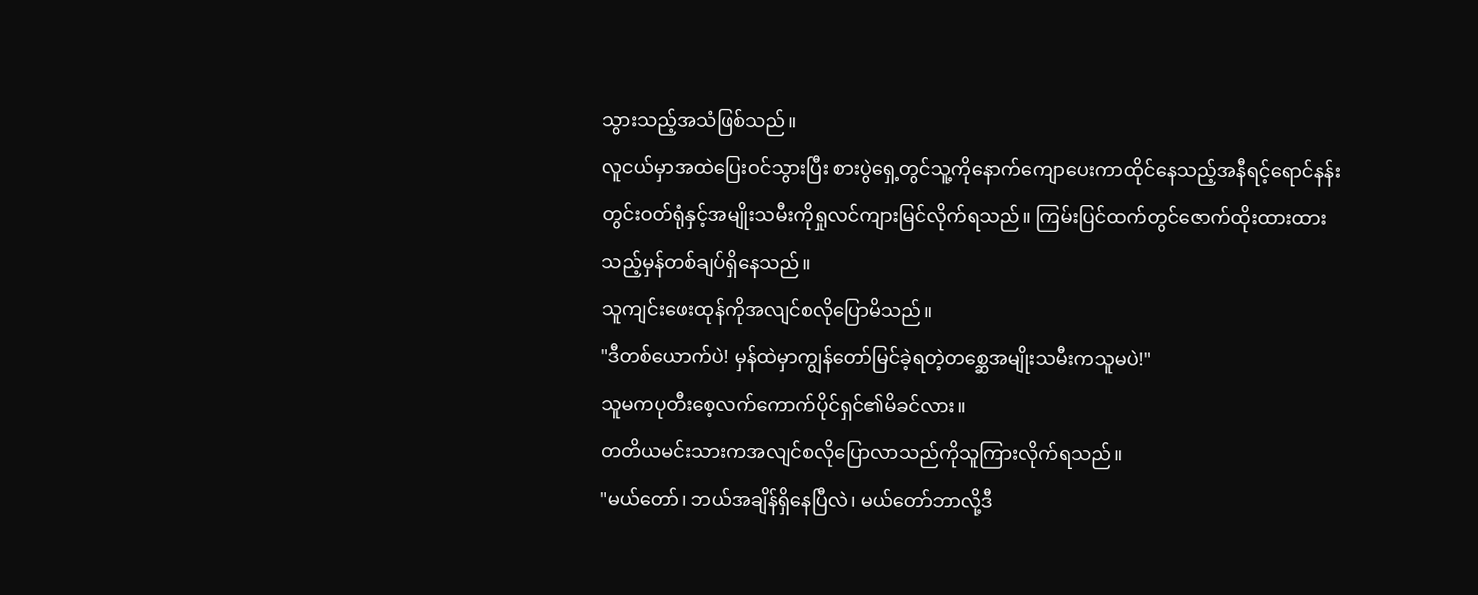သွားသည့်အသံဖြစ်သည်။
လူငယ်မှာအထဲပြေးဝင်သွားပြီး စားပွဲရှေ့တွင်သူ့ကိုနောက်ကျောပေးကာထိုင်နေသည့်အနီရင့်ရောင်နန်းတွင်းဝတ်ရုံနှင့်အမျိုးသမီးကိုရှုလင်ကျားမြင်လိုက်ရသည်။ ကြမ်းပြင်ထက်တွင်ဇောက်ထိုးထားထားသည့်မှန်တစ်ချပ်ရှိနေသည်။
သူကျင်းဖေးထုန်ကိုအလျင်စလိုပြောမိသည်။
"ဒီတစ်ယောက်ပဲ! မှန်ထဲမှာကျွန်တော်မြင်ခဲ့ရတဲ့တစ္ဆေအမျိုးသမီးကသူမပဲ!"
သူမကပုတီးစေ့လက်ကောက်ပိုင်ရှင်၏မိခင်လား။
တတိယမင်းသားကအလျင်စလိုပြောလာသည်ကိုသူကြားလိုက်ရသည်။
"မယ်တော်၊ ဘယ်အချိန်ရှိနေပြီလဲ၊ မယ်တော်ဘာလို့ဒီ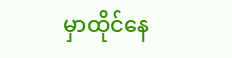မှာထိုင်နေ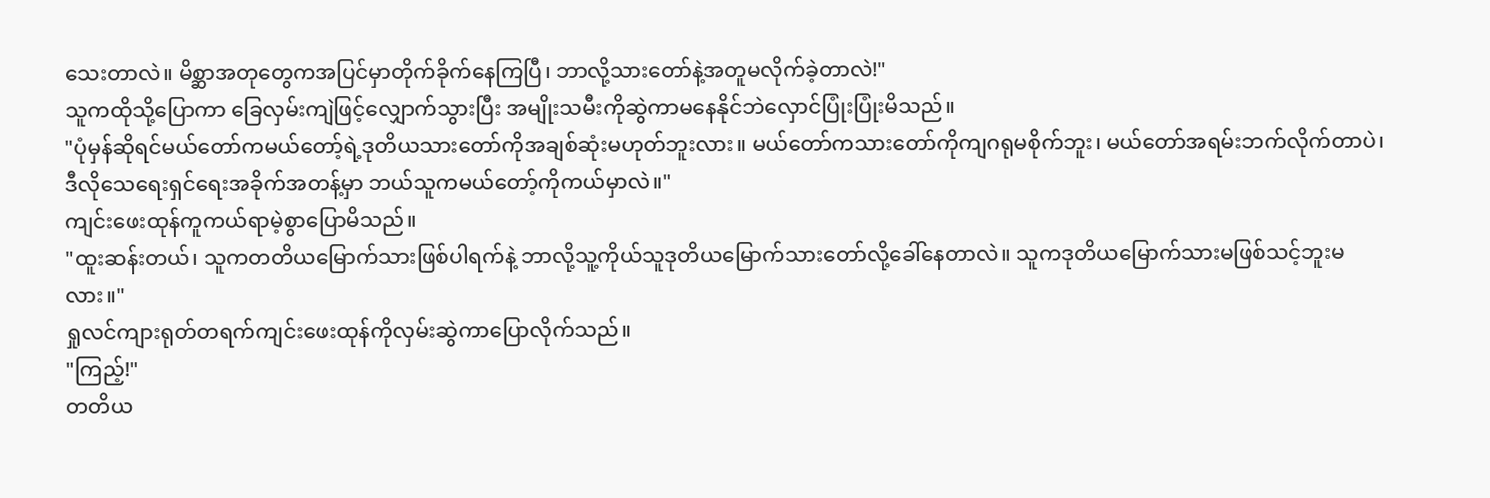သေးတာလဲ။ မိစ္ဆာအတုတွေကအပြင်မှာတိုက်ခိုက်နေကြပြီ၊ ဘာလို့သားတော်နဲ့အတူမလိုက်ခဲ့တာလဲ!"
သူကထိုသို့ပြောကာ ခြေလှမ်းကျဲဖြင့်လျှောက်သွားပြီး အမျိုးသမီးကိုဆွဲကာမနေနိုင်ဘဲလှောင်ပြုံးပြုံးမိသည်။
"ပုံမှန်ဆိုရင်မယ်တော်ကမယ်တော့်ရဲ့ဒုတိယသားတော်ကိုအချစ်ဆုံးမဟုတ်ဘူးလား။ မယ်တော်ကသားတော်ကိုကျဂရုမစိုက်ဘူး၊ မယ်တော်အရမ်းဘက်လိုက်တာပဲ၊ ဒီလိုသေရေးရှင်ရေးအခိုက်အတန့်မှာ ဘယ်သူကမယ်တော့်ကိုကယ်မှာလဲ။"
ကျင်းဖေးထုန်ကူကယ်ရာမဲ့စွာပြောမိသည်။
"ထူးဆန်းတယ်၊ သူကတတိယမြောက်သားဖြစ်ပါရက်နဲ့ ဘာလို့သူ့ကိုယ်သူဒုတိယမြောက်သားတော်လို့ခေါ်နေတာလဲ။ သူကဒုတိယမြောက်သားမဖြစ်သင့်ဘူးမလား။"
ရှုလင်ကျားရုတ်တရက်ကျင်းဖေးထုန်ကိုလှမ်းဆွဲကာပြောလိုက်သည်။
"ကြည့်!"
တတိယ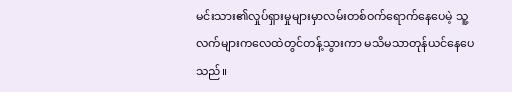မင်းသား၏လှုပ်ရှားမှုများမှာလမ်းတစ်ဝက်ရောက်နေပေမဲ့ သူ့လက်များကလေထဲတွင်တန့်သွားကာ မသိမသာတုန်ယင်နေပေသည်။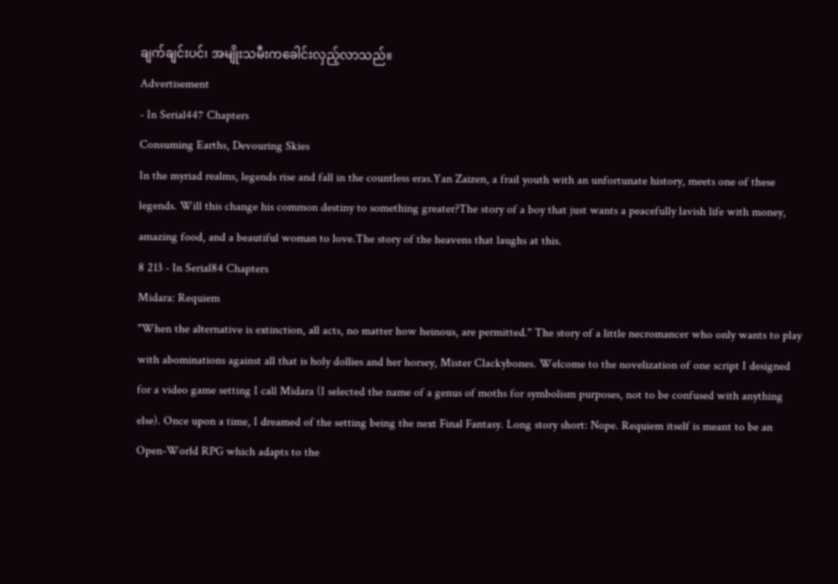ချက်ချင်းပင်၊ အမျိုးသမီးကခေါင်းလှည့်လာသည်။
Advertisement
- In Serial447 Chapters
Consuming Earths, Devouring Skies
In the myriad realms, legends rise and fall in the countless eras.Yan Zaizen, a frail youth with an unfortunate history, meets one of these legends. Will this change his common destiny to something greater?The story of a boy that just wants a peacefully lavish life with money, amazing food, and a beautiful woman to love.The story of the heavens that laughs at this.
8 213 - In Serial84 Chapters
Midara: Requiem
"When the alternative is extinction, all acts, no matter how heinous, are permitted." The story of a little necromancer who only wants to play with abominations against all that is holy dollies and her horsey, Mister Clackybones. Welcome to the novelization of one script I designed for a video game setting I call Midara (I selected the name of a genus of moths for symbolism purposes, not to be confused with anything else). Once upon a time, I dreamed of the setting being the next Final Fantasy. Long story short: Nope. Requiem itself is meant to be an Open-World RPG which adapts to the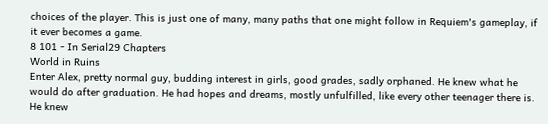choices of the player. This is just one of many, many paths that one might follow in Requiem's gameplay, if it ever becomes a game.
8 101 - In Serial29 Chapters
World in Ruins
Enter Alex, pretty normal guy, budding interest in girls, good grades, sadly orphaned. He knew what he would do after graduation. He had hopes and dreams, mostly unfulfilled, like every other teenager there is. He knew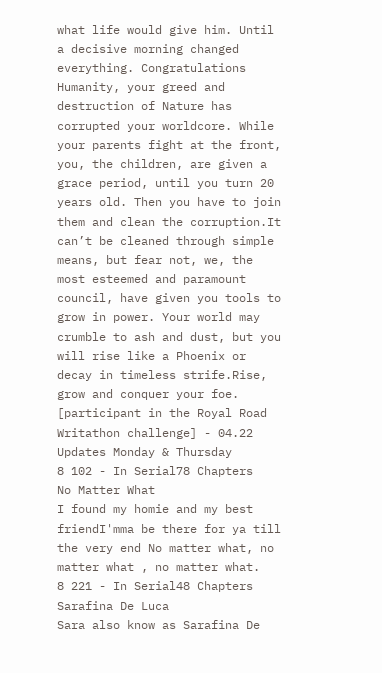what life would give him. Until a decisive morning changed everything. Congratulations Humanity, your greed and destruction of Nature has corrupted your worldcore. While your parents fight at the front, you, the children, are given a grace period, until you turn 20 years old. Then you have to join them and clean the corruption.It can’t be cleaned through simple means, but fear not, we, the most esteemed and paramount council, have given you tools to grow in power. Your world may crumble to ash and dust, but you will rise like a Phoenix or decay in timeless strife.Rise, grow and conquer your foe. [participant in the Royal Road Writathon challenge] - 04.22 Updates Monday & Thursday
8 102 - In Serial78 Chapters
No Matter What
I found my homie and my best friendI'mma be there for ya till the very end No matter what, no matter what , no matter what.
8 221 - In Serial48 Chapters
Sarafina De Luca
Sara also know as Sarafina De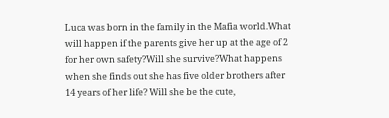Luca was born in the family in the Mafia world.What will happen if the parents give her up at the age of 2 for her own safety?Will she survive?What happens when she finds out she has five older brothers after 14 years of her life? Will she be the cute,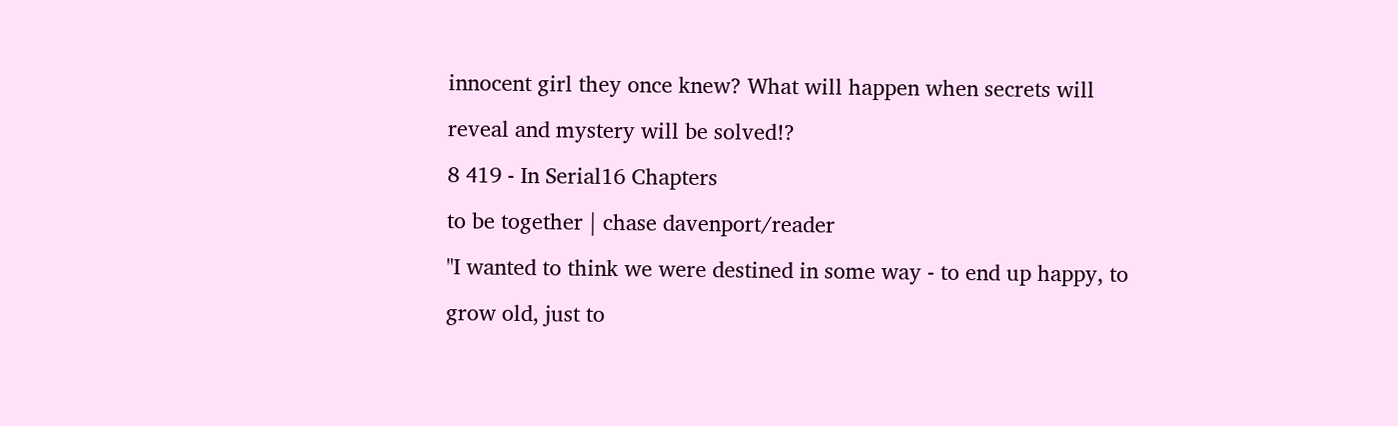innocent girl they once knew? What will happen when secrets will reveal and mystery will be solved!?
8 419 - In Serial16 Chapters
to be together | chase davenport/reader
"I wanted to think we were destined in some way - to end up happy, to grow old, just to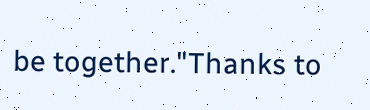be together."Thanks to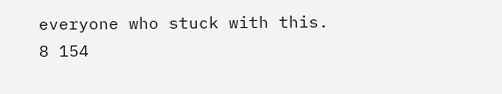everyone who stuck with this.
8 154